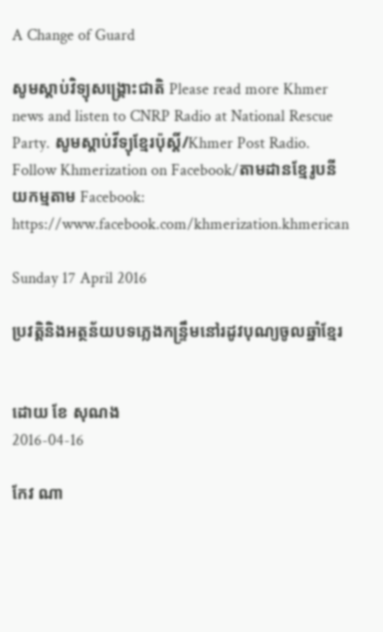A Change of Guard

សូមស្តាប់វិទ្យុសង្គ្រោះជាតិ Please read more Khmer news and listen to CNRP Radio at National Rescue Party. សូមស្តាប់វីទ្យុខ្មែរប៉ុស្តិ៍/Khmer Post Radio.
Follow Khmerization on Facebook/តាមដានខ្មែរូបនីយកម្មតាម Facebook: https://www.facebook.com/khmerization.khmerican

Sunday 17 April 2016

ប្រវត្តិនិងអត្ថន័យបទភ្លេងកន្ទ្រឹមនៅរដូវបុណ្យចូលឆ្នាំខ្មែរ


ដោយ ខែ សុណង
2016-04-16

កែវ ណា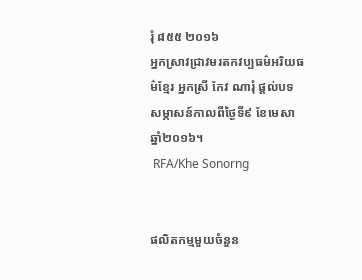រុំ ៨៥៥ ២០១៦
អ្នកស្រាវជ្រាវមរតកវប្បធម៌អរិយធម៌ខ្មែរ អ្នកស្រី កែវ ណារុំ ផ្ដល់បទសម្ភាសន៍កាលពីថ្ងៃទី៩ ខែមេសា ឆ្នាំ២០១៦។
 RFA/Khe Sonorng


ផលិតកម្មមួយចំនួន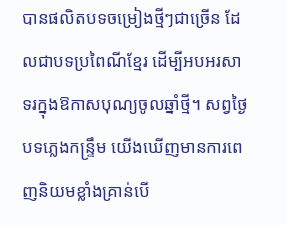បានផលិតបទចម្រៀងថ្មីៗជាច្រើន ដែលជាបទប្រពៃណីខ្មែរ ដើម្បីអបអរសាទរក្នុងឱកាសបុណ្យចូលឆ្នាំថ្មី។ សព្វថ្ងៃបទភ្លេងកន្រ្ទឹម យើងឃើញមានការពេញនិយមខ្លាំងគ្រាន់បើ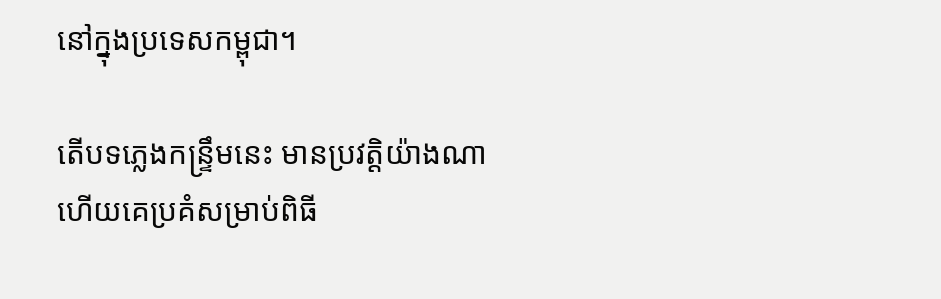នៅក្នុងប្រទេសកម្ពុជា។

តើបទភ្លេងកន្រ្ទឹមនេះ មានប្រវត្តិយ៉ាងណា ហើយគេប្រគំសម្រាប់ពិធី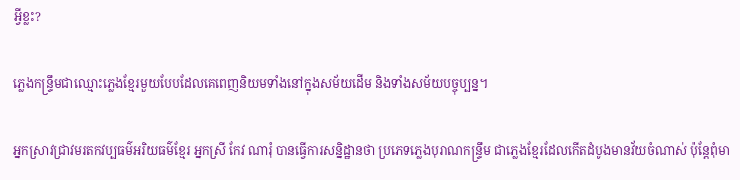អ្វីខ្លះ?

ភ្លេងកន្រ្ទឹមជាឈ្មោះភ្លេងខ្មែរមួយបែបដែលគេពេញនិយមទាំងនៅក្នុងសម័យដើម និងទាំងសម័យបច្ចុប្បន្ន។

អ្នកស្រាវជ្រាវមរតកវប្បធម៌អរិយធម៌ខ្មែរ អ្នកស្រី កែវ ណារុំ បានធ្វើការសន្និដ្ឋានថា ប្រភេទភ្លេងបុរាណកន្រ្ទឹម ជាភ្លេងខ្មែរដែលកើតដំបូងមានវ័យចំណាស់ ប៉ុន្តែពុំមា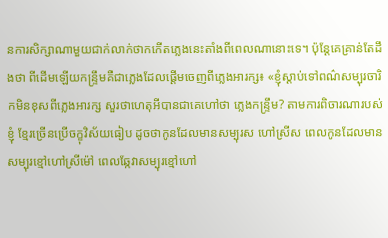នការសិក្សាណាមួយជាក់លាក់ថាកកើតភ្លេងនេះតាំងពីពេលណានោះទេ។ ប៉ុន្តែគេគ្រាន់តែដឹងថា ពីដើមឡើយកន្ទ្រឹមគឺជាភ្លេងដែលផ្ដើមចេញពីភ្លេងអារក្ស៖ «ខ្ញុំស្ដាប់ទៅពណ៌សម្បុរចារិកមិនខុសពីភ្លេងអារក្ស សួរថាហេតុអីបានជាគេហៅថា ភ្លេងកន្ទ្រឹម? តាមការពិចារណារបស់ខ្ញុំ ខ្មែរច្រើនប្រើចក្ខុវិស័យធៀប ដូចថាកូនដែលមានសម្បុរស ហៅស្រីស ពេលកូនដែលមានសម្បុរខ្មៅហៅស្រីម៉ៅ ពេលឆ្កែវាសម្បុរខ្មៅហៅ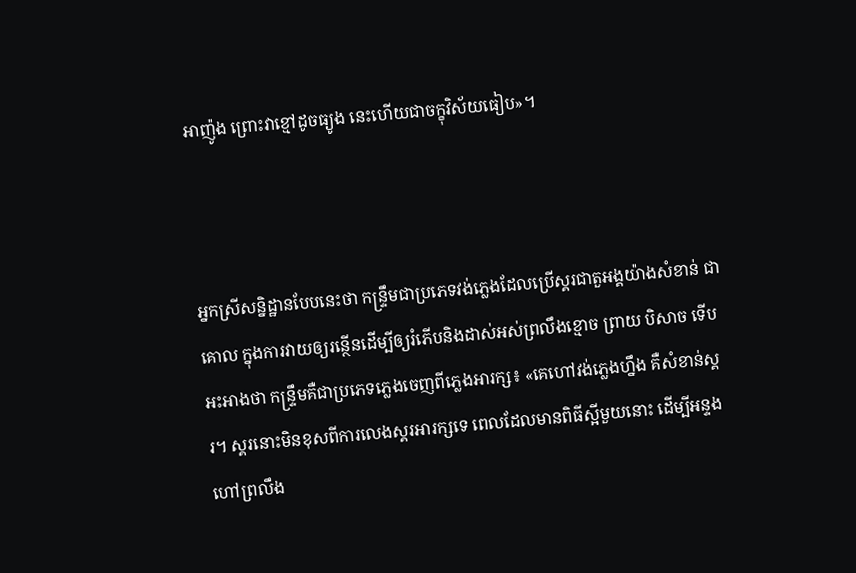អាញ៉ូង ព្រោះវាខ្មៅដូចធ្យូង នេះហើយជាចក្ខុវិស័យធៀប»។



អ្នកស្រីសន្និដ្ឋានបែបនេះថា កន្ទ្រឹមជាប្រភេទវង់ភ្លេងដែលប្រើស្គរជាតួអង្គយ៉ាងសំខាន់ ជាគោល ក្នុងការវាយឲ្យរន្ថើនដើម្បីឲ្យរំភើបនិងដាស់អស់ព្រលឹងខ្មោច ព្រាយ បិសាច ទើបអះអាងថា កន្ទ្រឹមគឺជាប្រភេទភ្លេងចេញពីភ្លេងអារក្ស៖ «គេហៅវង់ភ្លេងហ្នឹង គឺសំខាន់ស្គរ។ ស្គរនោះមិនខុសពីការលេងស្គរអារក្សទេ ពេលដែលមានពិធីស្អីមួយនោះ ដើម្បីអន្ទងហៅព្រលឹង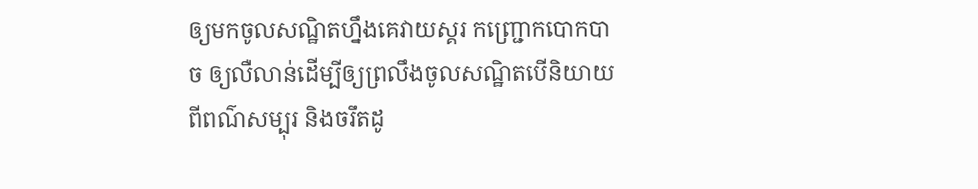ឲ្យមកចូលសណ្ឋិតហ្នឹងគេវាយស្គរ កញ្ជ្រោកបោកបាច ឲ្យលឺលាន់ដើម្បីឲ្យព្រលឹងចូលសណ្ឋិតបើនិយាយពីពណ៌សម្បុរ និងចរឹតដូ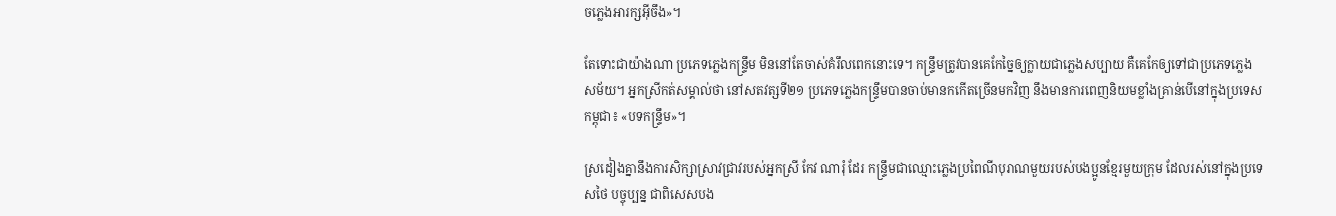ចភ្លេងអារក្សអ៊ីចឹង»។

តែទោះជាយ៉ាងណា ប្រភេទភ្លេងកន្រ្ទឹម មិននៅតែចាស់គំរឹលពេកនោះទេ។ កន្ទ្រឹមត្រូវបានគេកែច្នៃឲ្យក្លាយជាភ្លេងសប្បាយ គឺគេកែឲ្យទៅជាប្រភេទភ្លេងសម័យ។ អ្នកស្រីកត់សម្គាល់ថា នៅសតវត្សទី២១ ប្រភេទភ្លេងកន្រ្ទឹមបានចាប់មានកកើតច្រើនមកវិញ នឹងមានការពេញនិយមខ្លាំងគ្រាន់បើនៅក្នុងប្រទេសកម្ពុជា៖ «បទកន្ទ្រឹម»។

ស្រដៀងគ្នានឹងការសិក្សាស្រាវជ្រាវរបស់អ្នកស្រី កែវ ណារុំ ដែរ កន្រ្ទឹមជាឈ្មោះភ្លេងប្រពៃណីបុរាណមួយរបស់បងប្អូនខ្មែរមួយក្រុម ដែលរស់នៅក្នុងប្រទេសថៃ បច្ចុប្បន្ន ជាពិសេសបង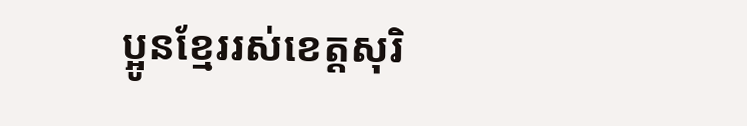ប្អូនខ្មែររស់ខេត្តសុរិ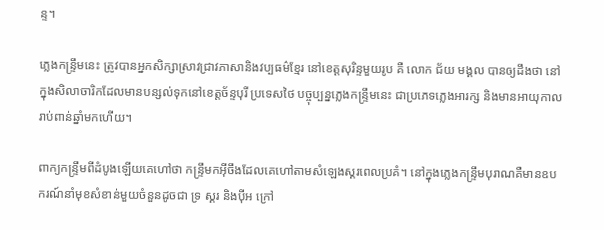ន្ទ។

ភ្លេងកន្ទ្រឹមនេះ ត្រូវបានអ្នកសិក្សាស្រាវជ្រាវភាសានិងវប្បធម៌ខ្មែរ នៅខេត្តសុរិន្ទមួយរូប គឺ លោក ជ័យ មង្គល បានឲ្យដឹងថា នៅក្នុងសិលាចារិកដែលមានបន្សល់ទុកនៅខេត្តច័ន្ទបុរី ប្រទេសថៃ បច្ចុប្បន្នភ្លេងកន្ទ្រឹមនេះ ជាប្រភេទភ្លេងអារក្ស និងមានអាយុកាលរាប់ពាន់ឆ្នាំមកហើយ។

ពាក្យកន្ទ្រឹមពីដំបូងឡើយគេហៅថា កន្ទ្រឹមកអ៊ីចឹងដែលគេហៅតាមសំឡេងស្គរពេលប្រគំ។ នៅក្នុងភ្លេងកន្ទ្រឹមបុរាណគឺមានឧបករណ៍នាំមុខសំខាន់មួយចំនួនដូចជា ទ្រ ស្គរ និងប៉ីអ ក្រៅ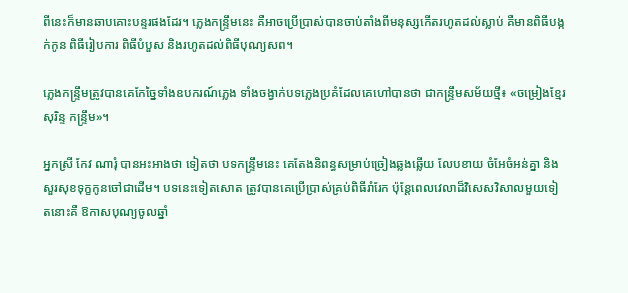ពីនេះក៏មានឆាបគោះបន្ទរផងដែរ។ ភ្លេងកន្ទ្រឹមនេះ គឺអាចប្រើប្រាស់បានចាប់តាំងពីមនុស្សកើតរហូតដល់ស្លាប់ គឺមានពិធីបង្កក់កូន ពិធីរៀបការ ពិធីបំបួស និងរហូតដល់ពិធីបុណ្យសព។

ភ្លេងកន្ទ្រឹមត្រូវបានគេកែច្នៃទាំងឧបករណ៍ភ្លេង ទាំងចង្វាក់បទភ្លេងប្រគំដែលគេហៅបានថា ជាកន្ទ្រឹមសម័យថ្មី៖ «ចម្រៀងខ្មែរសុរិន្ទ កន្ទ្រឹម»។

អ្នកស្រី កែវ ណារុំ បានអះអាងថា ទៀតថា បទកន្ទ្រឹមនេះ គេតែងនិពន្ធសម្រាប់ច្រៀងឆ្លងឆ្លើយ លែបខាយ ចំអែចំអន់គ្នា និងសួរសុខទុក្ខកូនចៅជាដើម។ បទនេះទៀតសោត ត្រូវបានគេប្រើប្រាស់គ្រប់ពិធីរាំរែក ប៉ុន្តែពេលវេលាដ៏វិសេសវិសាលមួយទៀតនោះគឺ ឱកាសបុណ្យចូលឆ្នាំ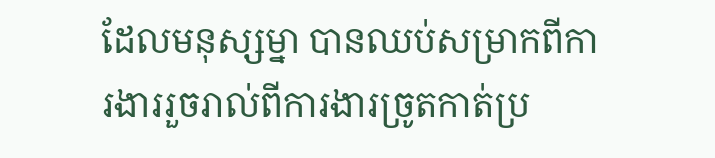ដែលមនុស្សម្នា បានឈប់សម្រាកពីការងាររួចរាល់ពីការងារច្រូតកាត់ប្រ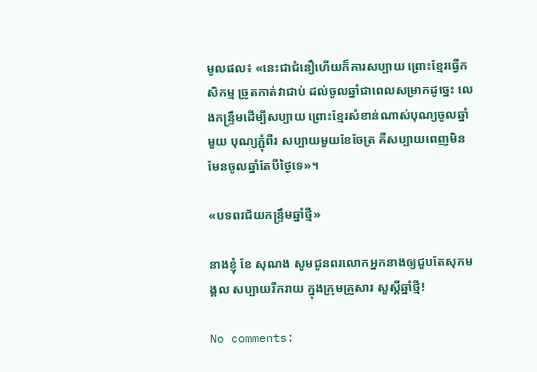មូលផល៖ «នេះជាជំនឿហើយក៏ការសប្បាយ ព្រោះខ្មែរធ្វើកសិកម្ម ច្រូតកាត់វាជាប់ ដល់ចូលឆ្នាំជាពេលសម្រាកដូច្នេះ លេងកន្ទ្រឹមដើម្បីសប្បាយ ព្រោះខ្មែរសំខាន់ណាស់បុណ្យចូលឆ្នាំមួយ បុណ្យភ្ជុំពីរ សប្បាយមួយខែចែត្រ គឺសប្បាយពេញមិនមែនចូលឆ្នាំតែបីថ្ងៃទេ»។

«បទពរជ័យកន្ទ្រឹមឆ្នាំថ្មី»

នាងខ្ញុំ ខែ សុណង សូមជូនពរលោកអ្នកនាងឲ្យជួបតែសុភមង្គល សប្បាយរីករាយ ក្នុងក្រុមគ្រួសារ សួស្ដីឆ្នាំថ្មី!

No comments: